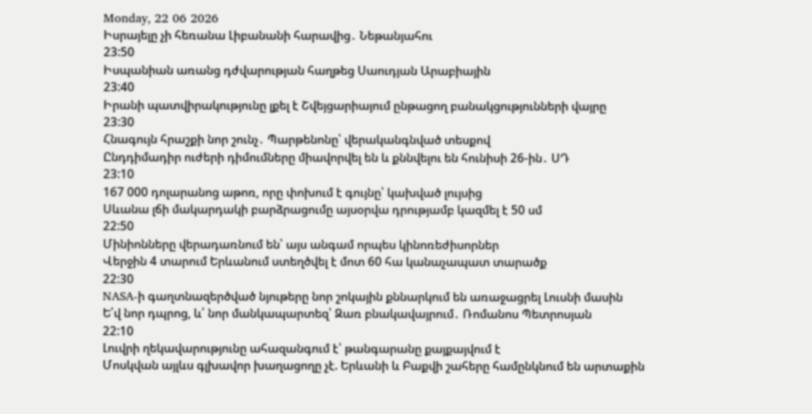Monday, 22 06 2026
Իսրայելը չի հեռանա Լիբանանի հարավից․ Նեթանյահու
23:50
Իսպանիան առանց դժվարության հաղթեց Սաուդյան Արաբիային
23:40
Իրանի պատվիրակությունը լքել է Շվեյցարիայում ընթացող բանակցությունների վայրը
23:30
Հնագույն հրաշքի նոր շունչ․ Պարթենոնը՝ վերականգնված տեսքով
Ընդդիմադիր ուժերի դիմումները միավորվել են և քննվելու են հունիսի 26-ին․ ՍԴ
23:10
167 000 դոլարանոց աթոռ, որը փոխում է գույնը՝ կախված լույսից
Սևանա լճի մակարդակի բարձրացումը այսօրվա դրությամբ կազմել է 50 սմ
22:50
Մինիոնները վերադառնում են՝ այս անգամ որպես կինոռեժիսորներ
Վերջին 4 տարում Երևանում ստեղծվել է մոտ 60 հա կանաչապատ տարածք
22:30
NASA-ի գաղտնազերծված նյութերը նոր շոկային քննարկում են առաջացրել Լուսնի մասին
Ե՛վ նոր դպրոց, և՛ նոր մանկապարտեզ՝ Զառ բնակավայրում․ Ռոմանոս Պետրոսյան
22:10
Լուվրի ղեկավարությունը ահազանգում է՝ թանգարանը քայքայվում է
Մոսկվան այլևս գլխավոր խաղացողը չէ. Երևանի և Բաքվի շահերը համընկնում են արտաքին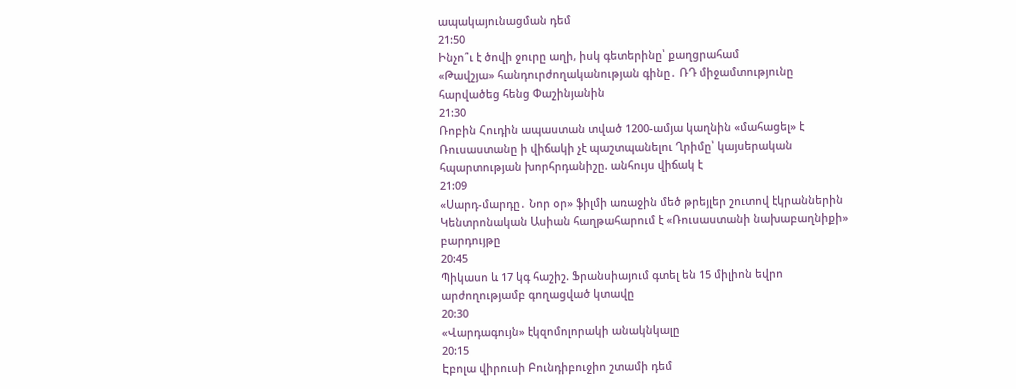ապակայունացման դեմ
21:50
Ինչո՞ւ է ծովի ջուրը աղի, իսկ գետերինը՝ քաղցրահամ
«Թավշյա» հանդուրժողականության գինը․ ՌԴ միջամտությունը հարվածեց հենց Փաշինյանին
21:30
Ռոբին Հուդին ապաստան տված 1200-ամյա կաղնին «մահացել» է
Ռուսաստանը ի վիճակի չէ պաշտպանելու Ղրիմը՝ կայսերական հպարտության խորհրդանիշը. անհույս վիճակ է
21:09
«Սարդ-մարդը․ Նոր օր» ֆիլմի առաջին մեծ թրեյլեր շուտով էկրաններին
Կենտրոնական Ասիան հաղթահարում է «Ռուսաստանի նախաբաղնիքի» բարդույթը
20:45
Պիկասո և 17 կգ հաշիշ. Ֆրանսիայում գտել են 15 միլիոն եվրո արժողությամբ գողացված կտավը
20:30
«Վարդագույն» էկզոմոլորակի անակնկալը
20:15
Էբոլա վիրուսի Բունդիբուջիո շտամի դեմ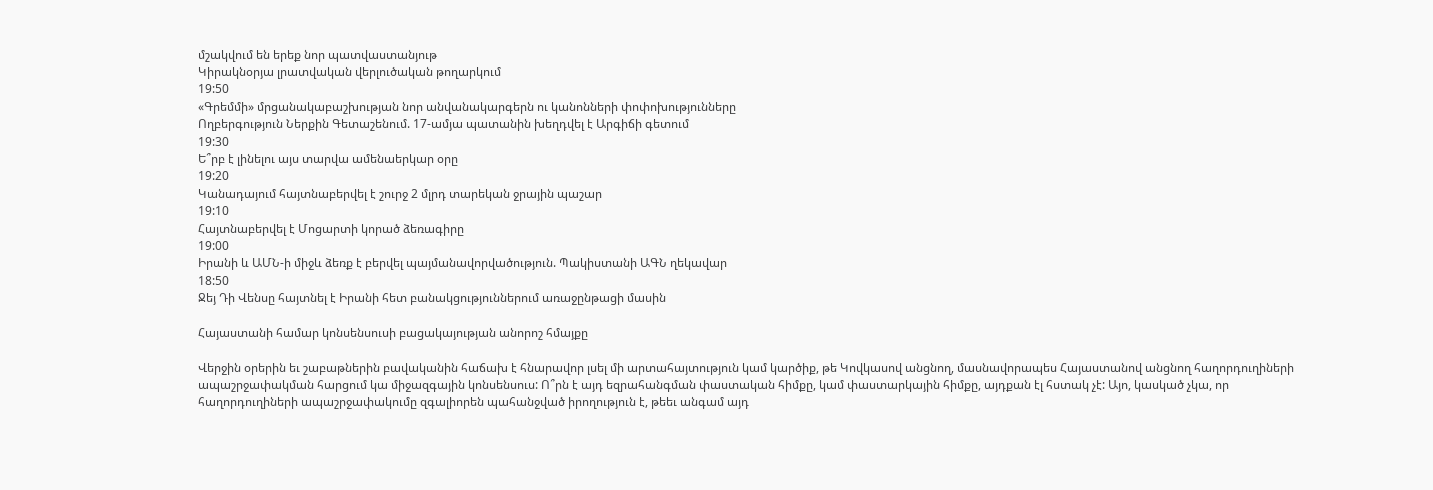մշակվում են երեք նոր պատվաստանյութ
Կիրակնօրյա լրատվական վերլուծական թողարկում
19:50
«Գրեմմի» մրցանակաբաշխության նոր անվանակարգերն ու կանոնների փոփոխությունները
Ողբերգություն Ներքին Գետաշենում. 17-ամյա պատանին խեղդվել է Արգիճի գետում
19:30
Ե՞րբ է լինելու այս տարվա ամենաերկար օրը
19:20
Կանադայում հայտնաբերվել է շուրջ 2 մլրդ տարեկան ջրային պաշար
19:10
Հայտնաբերվել է Մոցարտի կորած ձեռագիրը
19:00
Իրանի և ԱՄՆ-ի միջև ձեռք է բերվել պայմանավորվածություն. Պակիստանի ԱԳՆ ղեկավար
18:50
Ջեյ Դի Վենսը հայտնել է Իրանի հետ բանակցություններում առաջընթացի մասին

Հայաստանի համար կոնսենսուսի բացակայության անորոշ հմայքը

Վերջին օրերին եւ շաբաթներին բավականին հաճախ է հնարավոր լսել մի արտահայտություն կամ կարծիք, թե Կովկասով անցնող, մասնավորապես Հայաստանով անցնող հաղորդուղիների ապաշրջափակման հարցում կա միջազգային կոնսենսուս: Ո՞րն է այդ եզրահանգման փաստական հիմքը, կամ փաստարկային հիմքը, այդքան էլ հստակ չէ: Այո, կասկած չկա, որ հաղորդուղիների ապաշրջափակումը զգալիորեն պահանջված իրողություն է, թեեւ անգամ այդ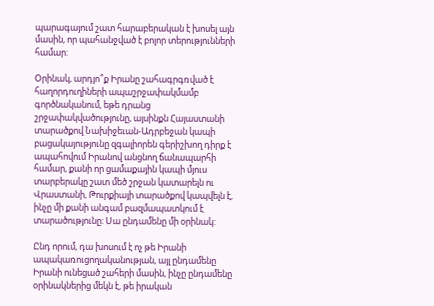պարագայում շատ հարաբերական է խոսել այն մասին, որ պահանջված է բոլոր տերությունների համար:

Օրինակ, արդյո՞ք Իրանը շահագրգռված է հաղորդուղիների ապաշրջափակմամբ գործնականում, եթե դրանց շրջափակվածությունը, այսինքն Հայաստանի տարածքով Նախիջեւան-Ադրբեջան կապի բացակայությունը զգալիորեն գերիշխող դիրք է ապահովում Իրանով անցնող ճանապարհի համար, քանի որ ցամաքային կապի մյուս տարբերակը շատ մեծ շրջան կատարելն ու Վրաստանի, Թուրքիայի տարածքով կապվելն է, ինչը մի քանի անգամ բազմապատկում է տարածությունը: Սա ընդամենը մի օրինակ:

Ընդ որում, դա խոսում է ոչ թե Իրանի ապակառուցողականության, այլ ընդամենը Իրանի ունեցած շահերի մասին, ինչը ընդամենը օրինակներից մեկն է, թե իրական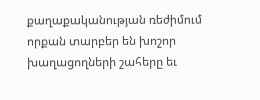քաղաքականության ռեժիմում որքան տարբեր են խոշոր խաղացողների շահերը եւ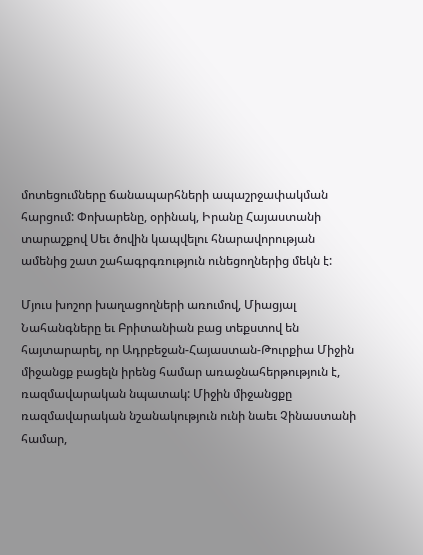մոտեցումները ճանապարհների ապաշրջափակման հարցում: Փոխարենը, օրինակ, Իրանը Հայաստանի տարաշքով Սեւ ծովին կապվելու հնարավորության ամենից շատ շահագրգռություն ունեցողներից մեկն է:

Մյուս խոշոր խաղացողների առումով, Միացյալ Նահանգները եւ Բրիտանիան բաց տեքստով են հայտարարել, որ Ադրբեջան-Հայաստան-Թուրքիա Միջին միջանցք բացելն իրենց համար առաջնահերթություն է, ռազմավարական նպատակ: Միջին միջանցքը ռազմավարական նշանակություն ունի նաեւ Չինաստանի համար,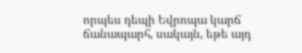որպես դեպի Եվրոպա կարճ ճանապարհ, սակայն, եթե այդ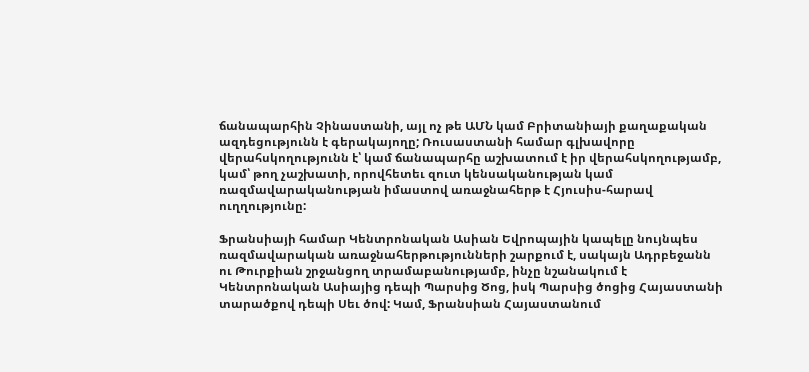ճանապարհին Չինաստանի, այլ ոչ թե ԱՄՆ կամ Բրիտանիայի քաղաքական ազդեցությունն է գերակայողը; Ռուսաստանի համար գլխավորը վերահսկողությունն է՝ կամ ճանապարհը աշխատում է իր վերահսկողությամբ, կամ՝ թող չաշխատի, որովհետեւ զուտ կենսականության կամ ռազմավարականության իմաստով առաջնահերթ է Հյուսիս-հարավ ուղղությունը:

Ֆրանսիայի համար Կենտրոնական Ասիան Եվրոպային կապելը նույնպես ռազմավարական առաջնահերթությունների շարքում է, սակայն Ադրբեջանն ու Թուրքիան շրջանցող տրամաբանությամբ, ինչը նշանակում է Կենտրոնական Ասիայից դեպի Պարսից Ծոց, իսկ Պարսից ծոցից Հայաստանի տարածքով դեպի Սեւ ծով: Կամ, Ֆրանսիան Հայաստանում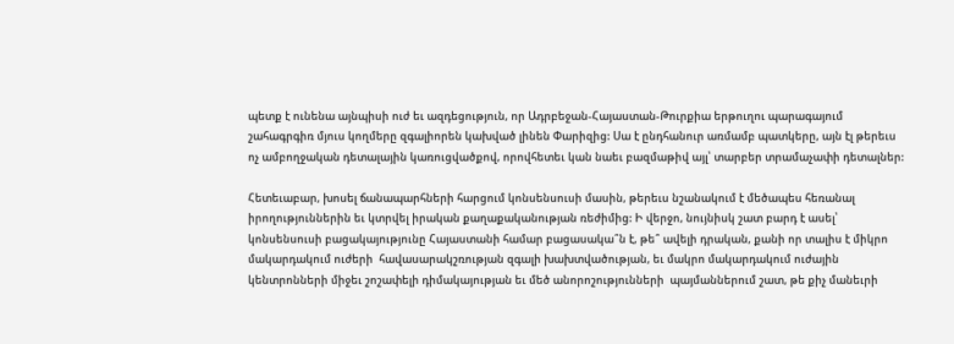պետք է ունենա այնպիսի ուժ եւ ազդեցություն, որ Ադրբեջան-Հայաստան-Թուրքիա երթուղու պարագայում շահագրգիռ մյուս կողմերը զգալիորեն կախված լինեն Փարիզից: Սա է ընդհանուր առմամբ պատկերը, այն էլ թերեւս ոչ ամբողջական դետալային կառուցվածքով, որովհետեւ կան նաեւ բազմաթիվ այլ՝ տարբեր տրամաչափի դետալներ:

Հետեւաբար, խոսել ճանապարհների հարցում կոնսենսուսի մասին, թերեւս նշանակում է մեծապես հեռանալ իրողություններին եւ կտրվել իրական քաղաքականության ռեժիմից: Ի վերջո, նույնիսկ շատ բարդ է ասել՝ կոնսենսուսի բացակայությունը Հայաստանի համար բացասակա՞ն է, թե՞ ավելի դրական, քանի որ տալիս է միկրո մակարդակում ուժերի  հավասարակշռության զգալի խախտվածության, եւ մակրո մակարդակում ուժային կենտրոնների միջեւ շոշափելի դիմակայության եւ մեծ անորոշությունների  պայմաններում շատ, թե քիչ մանեւրի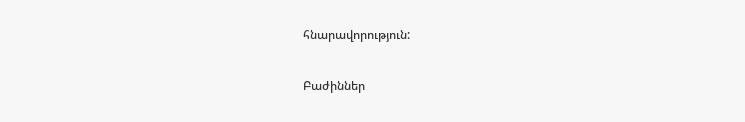հնարավորություն:

Բաժիններ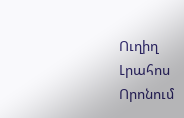Ուղիղ
Լրահոս
Որոնում